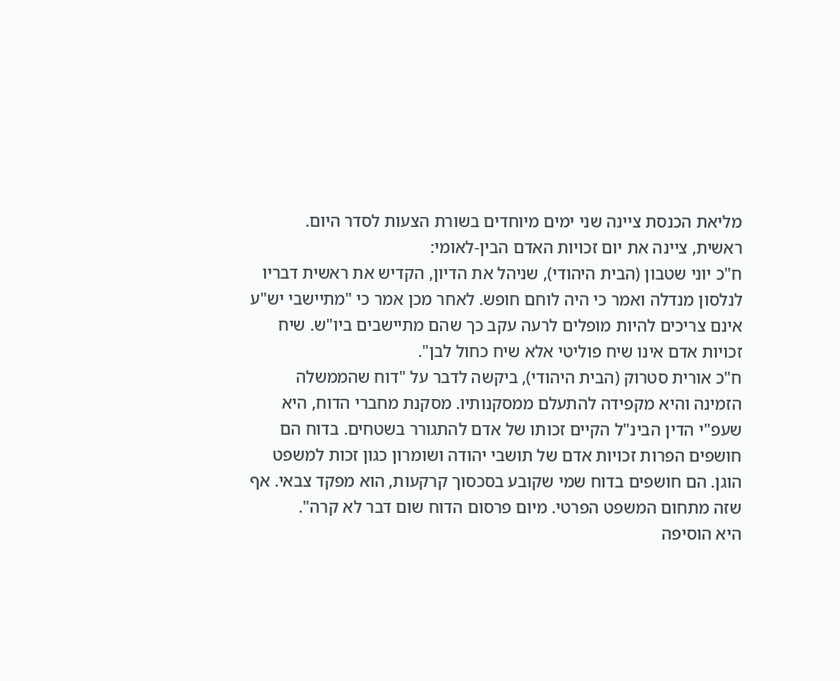מליאת הכנסת ציינה שני ימים מיוחדים בשורת הצעות לסדר היום.
ראשית, ציינה את יום זכויות האדם הבין-לאומי:
ח"כ יוני שטבון (הבית היהודי), שניהל את הדיון, הקדיש את ראשית דבריו לנלסון מנדלה ואמר כי היה לוחם חופש. לאחר מכן אמר כי "מתיישבי יש"ע אינם צריכים להיות מופלים לרעה עקב כך שהם מתיישבים ביו"ש. שיח זכויות אדם אינו שיח פוליטי אלא שיח כחול לבן".
ח"כ אורית סטרוק (הבית היהודי), ביקשה לדבר על "דוח שהממשלה הזמינה והיא מקפידה להתעלם ממסקנותיו. מסקנת מחברי הדוח, היא שעפ"י הדין הבינ"ל הקיים זכותו של אדם להתגורר בשטחים. בדוח הם חושפים הפרות זכויות אדם של תושבי יהודה ושומרון כגון זכות למשפט הוגן. הם חושפים בדוח שמי שקובע בסכסוך קרקעות, הוא מפקד צבאי. אף שזה מתחום המשפט הפרטי. מיום פרסום הדוח שום דבר לא קרה".
היא הוסיפה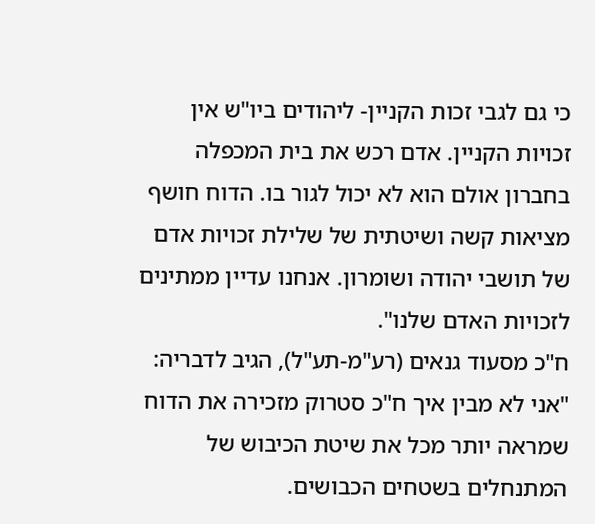כי גם לגבי זכות הקניין- ליהודים ביו"ש אין זכויות הקניין. אדם רכש את בית המכפלה בחברון אולם הוא לא יכול לגור בו. הדוח חושף מציאות קשה ושיטתית של שלילת זכויות אדם של תושבי יהודה ושומרון. אנחנו עדיין ממתינים לזכויות האדם שלנו".
ח"כ מסעוד גנאים (רע"מ-תע"ל), הגיב לדבריה: "אני לא מבין איך ח"כ סטרוק מזכירה את הדוח שמראה יותר מכל את שיטת הכיבוש של המתנחלים בשטחים הכבושים.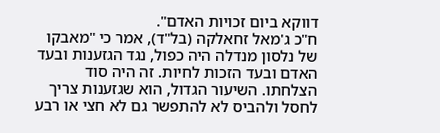דווקא ביום זכויות האדם".
ח"כ ג'מאל זחאלקה (בל"ד), אמר כי "מאבקו של נלסון מנדלה היה כפול, נגד הגזענות ובעד האדם ובעד הזכות לחיות. זה היה סוד הצלחתו. השיעור הגדול, הוא שגזענות צריך לחסל ולהביס לא להתפשר גם לא חצי או רבע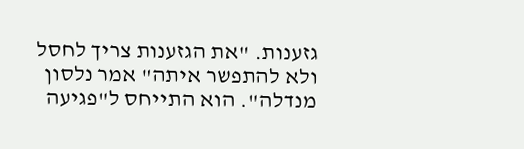גזענות. "את הגזענות צריך לחסל ולא להתפשר איתה" אמר נלסון מנדלה". הוא התייחס ל"פגיעה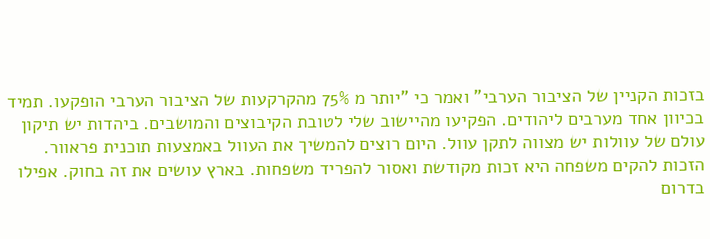בזכות הקניין של הציבור הערבי" ואמר כי "יותר מ 75% מהקרקעות של הציבור הערבי הופקעו. תמיד בכיוון אחד מערבים ליהודים. הפקיעו מהיישוב שלי לטובת הקיבוצים והמושבים. ביהדות יש תיקון עולם של עוולות יש מצווה לתקן עוול. היום רוצים להמשיך את העוול באמצעות תוכנית פראוור. הזכות להקים משפחה היא זכות מקודשת ואסור להפריד משפחות. בארץ עושים את זה בחוק. אפילו בדרום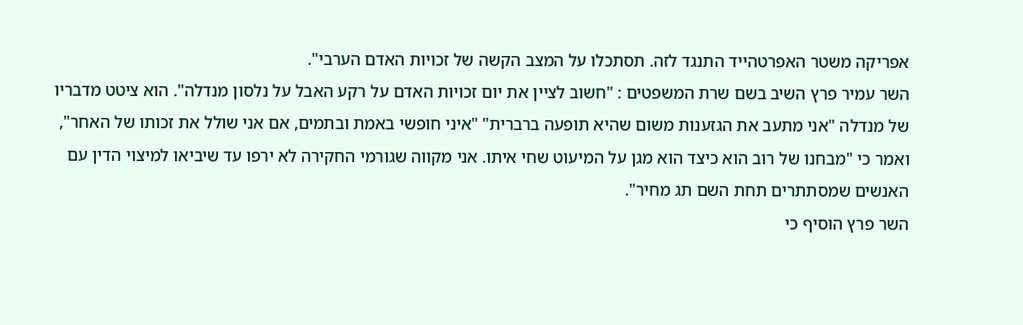אפריקה משטר האפרטהייד התנגד לזה. תסתכלו על המצב הקשה של זכויות האדם הערבי".
השר עמיר פרץ השיב בשם שרת המשפטים : "חשוב לציין את יום זכויות האדם על רקע האבל על נלסון מנדלה". הוא ציטט מדבריו של מנדלה "אני מתעב את הגזענות משום שהיא תופעה ברברית" "איני חופשי באמת ובתמים, אם אני שולל את זכותו של האחר", ואמר כי "מבחנו של רוב הוא כיצד הוא מגן על המיעוט שחי איתו. אני מקווה שגורמי החקירה לא ירפו עד שיביאו למיצוי הדין עם האנשים שמסתתרים תחת השם תג מחיר".
השר פרץ הוסיף כי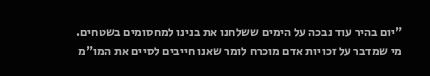"יום בהיר עוד נבכה על הימים ששלחנו את בנינו למחסומים בשטחים. מי שמדבר על זכויות אדם מוכרח לומר שאנו חייבים לסיים את המו"מ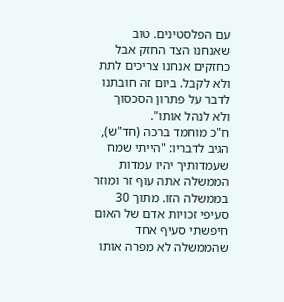עם הפלסטינים. טוב שאנחנו הצד החזק אבל כחזקים אנחנו צריכים לתת ולא לקבל. ביום זה חובתנו לדבר על פתרון הסכסוך ולא לנהל אותו".
ח"כ מוחמד ברכה (חד"ש), הגיב לדבריו: "הייתי שמח שעמדותיך יהיו עמדות הממשלה אתה עוף זר ומוזר בממשלה הזו. מתוך 30 סעיפי זכויות אדם של האום חיפשתי סעיף אחד שהממשלה לא מפרה אותו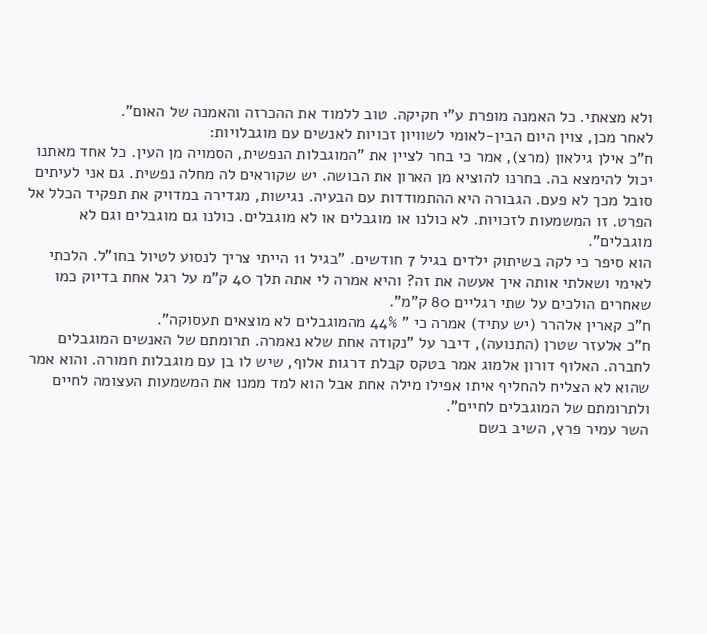ולא מצאתי. כל האמנה מופרת ע"י חקיקה. טוב ללמוד את ההכרזה והאמנה של האום".
לאחר מכן, צוין היום הבין-לאומי לשוויון זכויות לאנשים עם מוגבלויות:
ח"כ אילן גילאון (מרצ), אמר כי בחר לציין את "המוגבלות הנפשית, הסמויה מן העין. כל אחד מאתנו יכול להימצא בה. בחרנו להוציא מן הארון את הבושה. יש שקוראים לה מחלה נפשית. גם אני לעיתים סובל מכך לא פעם. הגבורה היא ההתמודדות עם הבעיה. נגישות, מגדירה במדויק את תפקיד הכלל אל הפרט. זו המשמעות לזכויות. לא כולנו או מוגבלים או לא מוגבלים. כולנו גם מוגבלים וגם לא מוגבלים".
הוא סיפר כי לקה בשיתוק ילדים בגיל 7 חודשים. "בגיל 11 הייתי צריך לנסוע לטיול בחו"ל. הלכתי לאימי ושאלתי אותה איך אעשה את זה? והיא אמרה לי אתה תלך 40 ק"מ על רגל אחת בדיוק כמו שאחרים הולכים על שתי רגליים 80 ק"מ".
ח"כ קארין אלהרר (יש עתיד) אמרה כי " 44% מהמוגבלים לא מוצאים תעסוקה".
ח"כ אלעזר שטרן (התנועה), דיבר על "נקודה אחת שלא נאמרה. תרומתם של האנשים המוגבלים לחברה. האלוף דורון אלמוג אמר בטקס קבלת דרגות אלוף, שיש לו בן עם מוגבלות חמורה. והוא אמר שהוא לא הצליח להחליף איתו אפילו מילה אחת אבל הוא למד ממנו את המשמעות העצומה לחיים ולתרומתם של המוגבלים לחיים".
השר עמיר פרץ, השיב בשם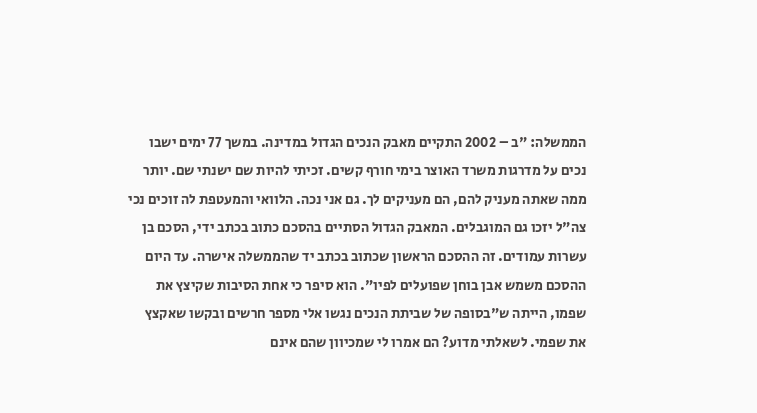הממשלה: "ב – 2002 התקיים מאבק הנכים הגדול במדינה. במשך 77 ימים ישבו נכים על מדרגות משרד האוצר בימי חורף קשים. זכיתי להיות שם ישנתי שם. יותר ממה שאתה מעניק להם, הם מעניקים לך. גם אני נכה. הלוואי והמעטפת לה זוכים נכי צה"ל יזכו גם המוגבלים. המאבק הגדול הסתיים בהסכם כתוב בכתב ידי, הסכם בן עשרות עמודים. זה ההסכם הראשון שכתוב בכתב יד שהממשלה אישרה. עד היום ההסכם משמש אבן בוחן שפועלים לפיו". הוא סיפר כי אחת הסיבות שקיצץ את שפמו, הייתה ש"בסופה של שביתת הנכים נגשו אלי מספר חרשים ובקשו שאקצץ את שפמי. לשאלתי מדוע? הם אמרו לי שמכיוון שהם אינם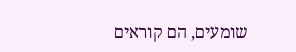שומעים, הם קוראים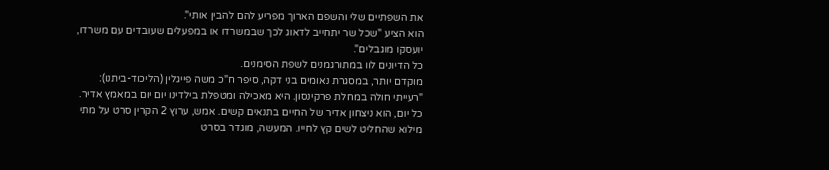את השפתיים שלי והשפם הארוך מפריע להם להבין אותי".
הוא הציע "שכל שר יתחייב לדאוג לכך שבמשרדו או במפעלים שעובדים עם משרדו, יועסקו מוגבלים".
כל הדיונים לוו במתורגמנים לשפת הסימנים.
מוקדם יותר, במסגרת נאומים בני דקה, סיפר ח"כ משה פייגלין (הליכוד-ביתנו): "רעייתי חולה במחלת פרקינסון. היא מאכילה ומטפלת בילדינו יום יום במאמץ אדיר. כל יום, הוא ניצחון אדיר של החיים בתנאים קשים. אמש, ערוץ 2 הקרין סרט על מתי מילוא שהחליט לשים קץ לחייו. המעשה, מוגדר בסרט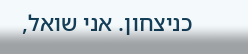כניצחון. אני שואל,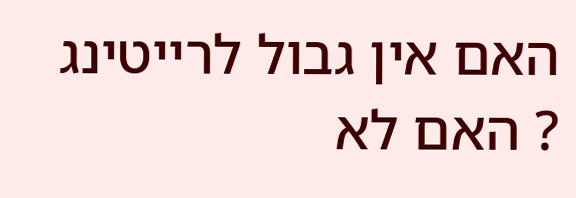האם אין גבול לרייטינג ? האם לא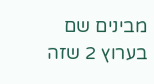מבינים שם בערוץ 2 שזה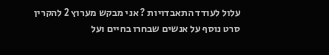עלול לעודד התאבדויות ? אני מבקש מערוץ 2 להקרין סרט נוסף על אנשים שבחרו בחיים ועל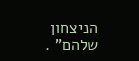הניצחון שלהם" .